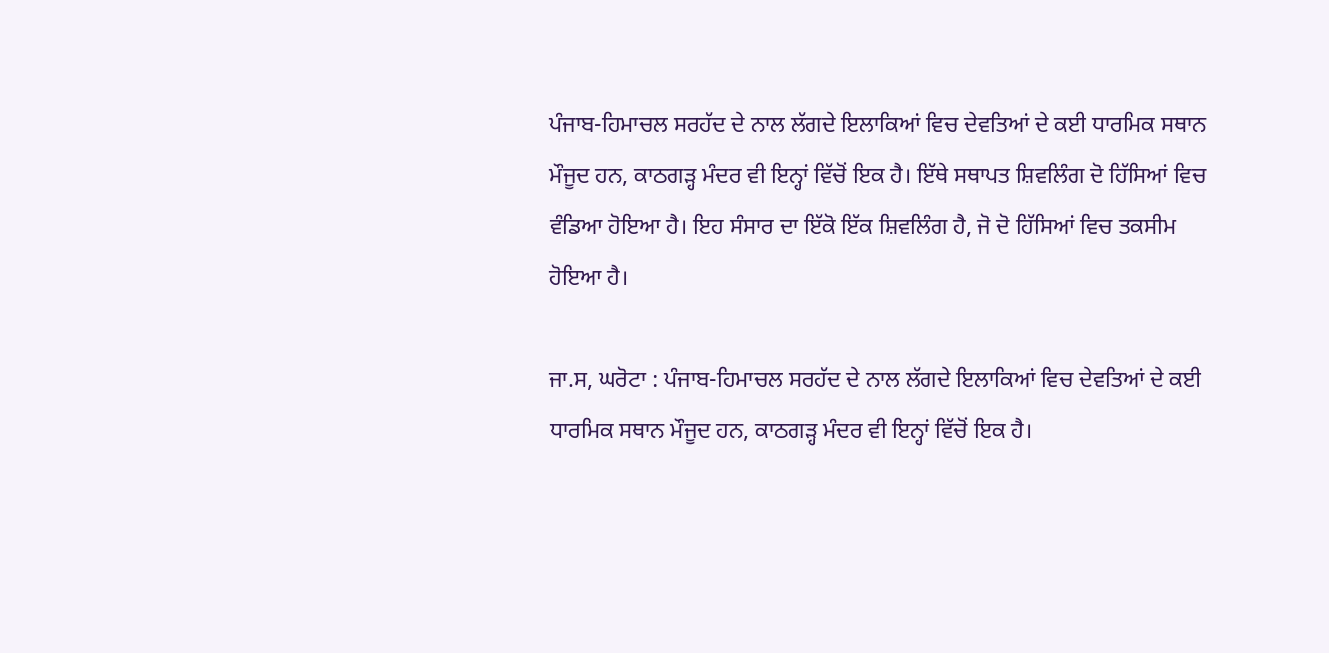ਪੰਜਾਬ-ਹਿਮਾਚਲ ਸਰਹੱਦ ਦੇ ਨਾਲ ਲੱਗਦੇ ਇਲਾਕਿਆਂ ਵਿਚ ਦੇਵਤਿਆਂ ਦੇ ਕਈ ਧਾਰਮਿਕ ਸਥਾਨ ਮੌਜੂਦ ਹਨ, ਕਾਠਗੜ੍ਹ ਮੰਦਰ ਵੀ ਇਨ੍ਹਾਂ ਵਿੱਚੋਂ ਇਕ ਹੈ। ਇੱਥੇ ਸਥਾਪਤ ਸ਼ਿਵਲਿੰਗ ਦੋ ਹਿੱਸਿਆਂ ਵਿਚ ਵੰਡਿਆ ਹੋਇਆ ਹੈ। ਇਹ ਸੰਸਾਰ ਦਾ ਇੱਕੋ ਇੱਕ ਸ਼ਿਵਲਿੰਗ ਹੈ, ਜੋ ਦੋ ਹਿੱਸਿਆਂ ਵਿਚ ਤਕਸੀਮ ਹੋਇਆ ਹੈ।

ਜਾ.ਸ, ਘਰੋਟਾ : ਪੰਜਾਬ-ਹਿਮਾਚਲ ਸਰਹੱਦ ਦੇ ਨਾਲ ਲੱਗਦੇ ਇਲਾਕਿਆਂ ਵਿਚ ਦੇਵਤਿਆਂ ਦੇ ਕਈ ਧਾਰਮਿਕ ਸਥਾਨ ਮੌਜੂਦ ਹਨ, ਕਾਠਗੜ੍ਹ ਮੰਦਰ ਵੀ ਇਨ੍ਹਾਂ ਵਿੱਚੋਂ ਇਕ ਹੈ।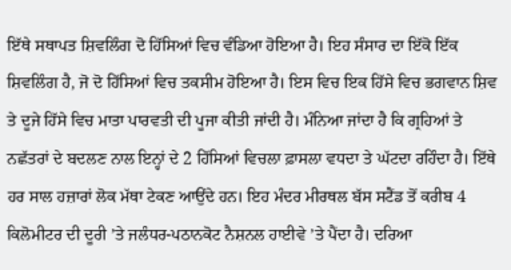ਇੱਥੇ ਸਥਾਪਤ ਸ਼ਿਵਲਿੰਗ ਦੋ ਹਿੱਸਿਆਂ ਵਿਚ ਵੰਡਿਆ ਹੋਇਆ ਹੈ। ਇਹ ਸੰਸਾਰ ਦਾ ਇੱਕੋ ਇੱਕ ਸ਼ਿਵਲਿੰਗ ਹੈ, ਜੋ ਦੋ ਹਿੱਸਿਆਂ ਵਿਚ ਤਕਸੀਮ ਹੋਇਆ ਹੈ। ਇਸ ਵਿਚ ਇਕ ਹਿੱਸੇ ਵਿਚ ਭਗਵਾਨ ਸ਼ਿਵ ਤੇ ਦੂਜੇ ਹਿੱਸੇ ਵਿਚ ਮਾਤਾ ਪਾਰਵਤੀ ਦੀ ਪੂਜਾ ਕੀਤੀ ਜਾਂਦੀ ਹੈ। ਮੰਨਿਆ ਜਾਂਦਾ ਹੈ ਕਿ ਗ੍ਰਹਿਆਂ ਤੇ ਨਛੱਤਰਾਂ ਦੇ ਬਦਲਣ ਨਾਲ ਇਨ੍ਹਾਂ ਦੇ 2 ਹਿੱਸਿਆਂ ਵਿਚਲਾ ਫ਼ਾਸਲਾ ਵਧਦਾ ਤੇ ਘੱਟਦਾ ਰਹਿੰਦਾ ਹੈ। ਇੱਥੇ ਹਰ ਸਾਲ ਹਜ਼ਾਰਾਂ ਲੋਕ ਮੱਥਾ ਟੇਕਣ ਆਉਂਦੇ ਹਨ। ਇਹ ਮੰਦਰ ਮੀਰਥਲ ਬੱਸ ਸਟੈਂਡ ਤੋਂ ਕਰੀਬ 4 ਕਿਲੋਮੀਟਰ ਦੀ ਦੂਰੀ ’ਤੇ ਜਲੰਧਰ-ਪਠਾਨਕੋਟ ਨੈਸ਼ਨਲ ਹਾਈਵੇ ’ਤੇ ਪੈਂਦਾ ਹੈ। ਦਰਿਆ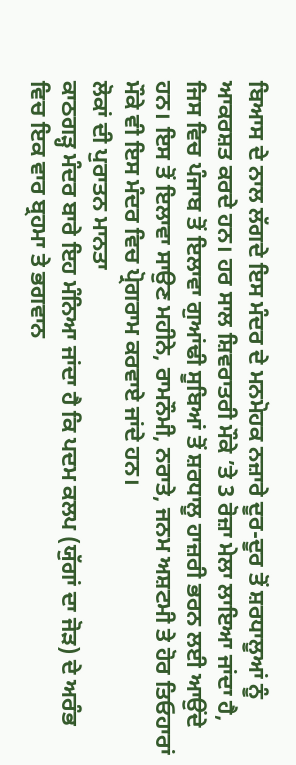ਬਿਆਸ ਦੇ ਨਾਲ ਲੱਗਦੇ ਇਸ ਮੰਦਰ ਦੇ ਮਨਮੋਹਕ ਨਜ਼ਾਰੇ ਦੂਰ-ਦੂਰ ਤੋਂ ਸ਼ਰਧਾਲੂਆਂ ਨੂੰ ਆਕਰਸ਼ਤ ਕਰਦੇ ਹਨ। ਹਰ ਸਾਲ ਸ਼ਿਵਰਾਤਰੀ ਮੌਕੇ ’ਤੇ 3 ਰੋਜ਼ਾ ਮੇਲਾ ਲਾਇਆ ਜਾਂਦਾ ਹੈ, ਜਿਸ ਵਿਚ ਪੰਜਾਬ ਤੋਂ ਇਲਾਵਾ ਗੁਆਂਢੀ ਸੂਬਿਆਂ ਤੋਂ ਸ਼ਰਧਾਲੂ ਹਾਜ਼ਰੀ ਭਰਨ ਲਈ ਆਉਂਦੇ ਹਨ। ਇਸ ਤੋਂ ਇਲਾਵਾ ਸਾਉਣ ਮਹੀਨੇ, ਰਾਮਨੌਮੀ, ਨਰਾਤੇ, ਜਨਮ ਅਸ਼ਟਮੀ ਤੇ ਹੋਰ ਤਿਓਹਾਰਾਂ ਮੌਕੇ ਵੀ ਇਸ ਮੰਦਰ ਵਿਚ ਪ੍ਰੋਗਰਾਮ ਕਰਵਾਏ ਜਾਂਦੇ ਹਨ।
ਲੋਕਾਂ ਦੀ ਪੁਰਾਤਨ ਮਾਨਤਾ
ਕਾਠਗੜ੍ਹ ਮੰਦਰ ਬਾਰੇ ਇਹ ਮੰਨਿਆ ਜਾਂਦਾ ਹੈ ਕਿ ਪਦਮ ਕਲਪ (ਯੁੱਗਾਂ ਦਾ ਜੋੜ) ਦੇ ਅਰੰਭ ਵਿਚ ਇਕ ਵਾਰ ਬ੍ਰਹਮਾ ਤੇ ਭਗਵਾਨ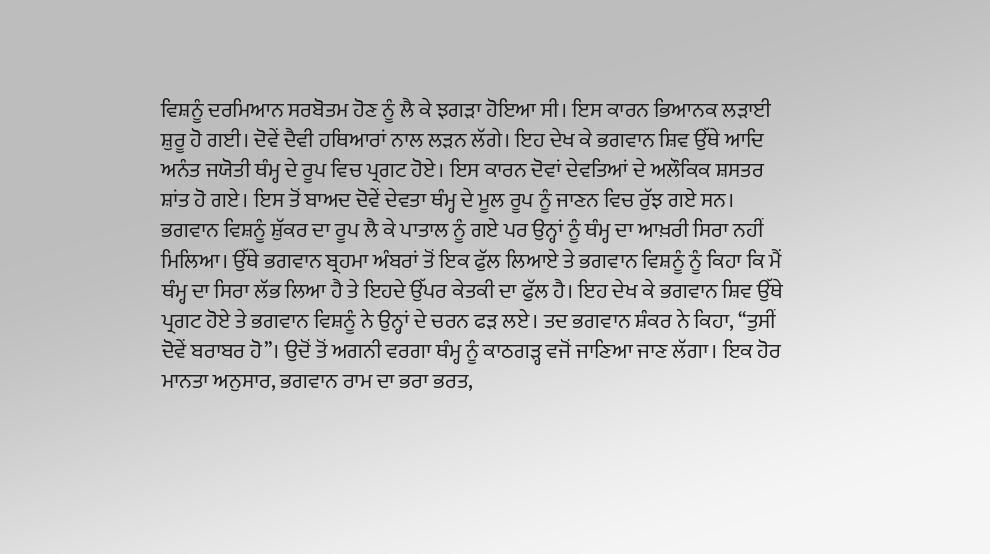ਵਿਸ਼ਨੂੰ ਦਰਮਿਆਨ ਸਰਬੋਤਮ ਹੋਣ ਨੂੰ ਲੈ ਕੇ ਝਗੜਾ ਹੋਇਆ ਸੀ। ਇਸ ਕਾਰਨ ਭਿਆਨਕ ਲੜਾਈ ਸ਼ੁਰੂ ਹੋ ਗਈ। ਦੋਵੇਂ ਦੈਵੀ ਹਥਿਆਰਾਂ ਨਾਲ ਲੜਨ ਲੱਗੇ। ਇਹ ਦੇਖ ਕੇ ਭਗਵਾਨ ਸ਼ਿਵ ਉੱਥੇ ਆਦਿ ਅਨੰਤ ਜਯੋਤੀ ਥੰਮ੍ਹ ਦੇ ਰੂਪ ਵਿਚ ਪ੍ਰਗਟ ਹੋਏ। ਇਸ ਕਾਰਨ ਦੋਵਾਂ ਦੇਵਤਿਆਂ ਦੇ ਅਲੌਕਿਕ ਸ਼ਸਤਰ ਸ਼ਾਂਤ ਹੋ ਗਏ। ਇਸ ਤੋਂ ਬਾਅਦ ਦੋਵੇਂ ਦੇਵਤਾ ਥੰਮ੍ਹ ਦੇ ਮੂਲ ਰੂਪ ਨੂੰ ਜਾਣਨ ਵਿਚ ਰੁੱਝ ਗਏ ਸਨ। ਭਗਵਾਨ ਵਿਸ਼ਨੂੰ ਸ਼ੁੱਕਰ ਦਾ ਰੂਪ ਲੈ ਕੇ ਪਾਤਾਲ ਨੂੰ ਗਏ ਪਰ ਉਨ੍ਹਾਂ ਨੂੰ ਥੰਮ੍ਹ ਦਾ ਆਖ਼ਰੀ ਸਿਰਾ ਨਹੀਂ ਮਿਲਿਆ। ਉੱਥੇ ਭਗਵਾਨ ਬ੍ਰਹਮਾ ਅੰਬਰਾਂ ਤੋਂ ਇਕ ਫੁੱਲ ਲਿਆਏ ਤੇ ਭਗਵਾਨ ਵਿਸ਼ਨੂੰ ਨੂੰ ਕਿਹਾ ਕਿ ਮੈਂ ਥੰਮ੍ਹ ਦਾ ਸਿਰਾ ਲੱਭ ਲਿਆ ਹੈ ਤੇ ਇਹਦੇ ਉੱਪਰ ਕੇਤਕੀ ਦਾ ਫੁੱਲ ਹੈ। ਇਹ ਦੇਖ ਕੇ ਭਗਵਾਨ ਸ਼ਿਵ ਉੱਥੇ ਪ੍ਰਗਟ ਹੋਏ ਤੇ ਭਗਵਾਨ ਵਿਸ਼ਨੂੰ ਨੇ ਉਨ੍ਹਾਂ ਦੇ ਚਰਨ ਫੜ ਲਏ। ਤਦ ਭਗਵਾਨ ਸ਼ੰਕਰ ਨੇ ਕਿਹਾ, ‘‘ਤੁਸੀਂ ਦੋਵੇਂ ਬਰਾਬਰ ਹੋ’’। ਉਦੋਂ ਤੋਂ ਅਗਨੀ ਵਰਗਾ ਥੰਮ੍ਹ ਨੂੰ ਕਾਠਗੜ੍ਹ ਵਜੋਂ ਜਾਣਿਆ ਜਾਣ ਲੱਗਾ। ਇਕ ਹੋਰ ਮਾਨਤਾ ਅਨੁਸਾਰ, ਭਗਵਾਨ ਰਾਮ ਦਾ ਭਰਾ ਭਰਤ,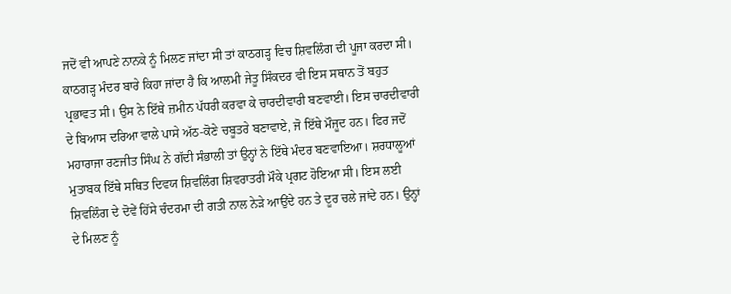ਜਦੋਂ ਵੀ ਆਪਣੇ ਨਾਨਕੇ ਨੂੰ ਮਿਲਣ ਜਾਂਦਾ ਸੀ ਤਾਂ ਕਾਠਗੜ੍ਹ ਵਿਚ ਸ਼ਿਵਲਿੰਗ ਦੀ ਪੂਜਾ ਕਰਦਾ ਸੀ।
ਕਾਠਗੜ੍ਹ ਮੰਦਰ ਬਾਰੇ ਕਿਹਾ ਜਾਂਦਾ ਹੈ ਕਿ ਆਲਮੀ ਜੇਤੂ ਸਿੰਕਦਰ ਵੀ ਇਸ ਸਥਾਨ ਤੋਂ ਬਹੁਤ ਪ੍ਰਭਾਵਤ ਸੀ। ਉਸ ਨੇ ਇੱਥੇ ਜ਼ਮੀਨ ਪੱਧਰੀ ਕਰਵਾ ਕੇ ਚਾਰਦੀਵਾਰੀ ਬਣਵਾਈ। ਇਸ ਚਾਰਦੀਵਾਰੀ ਦੇ ਬਿਆਸ ਦਰਿਆ ਵਾਲੇ ਪਾਸੇ ਅੱਠ-ਕੋਣੇ ਚਬੂਤਰੇ ਬਣਾਵਾਏ, ਜੋ ਇੱਥੇ ਮੌਜੂਦ ਹਨ। ਫਿਰ ਜਦੋਂ ਮਹਾਰਾਜਾ ਰਣਜੀਤ ਸਿੰਘ ਨੇ ਗੱਦੀ ਸੰਭਾਲੀ ਤਾਂ ਉਨ੍ਹਾਂ ਨੇ ਇੱਥੇ ਮੰਦਰ ਬਣਵਾਇਆ। ਸ਼ਰਧਾਲੂਆਂ ਮੁਤਾਬਕ ਇੱਥੇ ਸਥਿਤ ਦਿਵਯ ਸ਼ਿਵਲਿੰਗ ਸ਼ਿਵਰਾਤਰੀ ਮੌਕੇ ਪ੍ਰਗਟ ਹੋਇਆ ਸੀ। ਇਸ ਲਈ ਸ਼ਿਵਲਿੰਗ ਦੇ ਦੋਵੇਂ ਹਿੱਸੇ ਚੰਦਰਮਾ ਦੀ ਗਤੀ ਨਾਲ ਨੇੜੇ ਆਉਂਦੇ ਹਨ ਤੇ ਦੂਰ ਚਲੇ ਜਾਂਦੇ ਹਨ। ਉਨ੍ਹਾਂ ਦੇ ਮਿਲਣ ਨੂੰ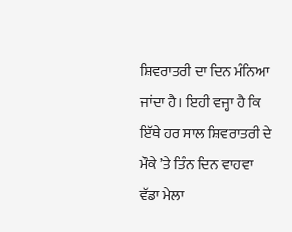ਸ਼ਿਵਰਾਤਰੀ ਦਾ ਦਿਨ ਮੰਨਿਆ ਜਾਂਦਾ ਹੈ। ਇਹੀ ਵਜ੍ਹਾ ਹੈ ਕਿ ਇੱਥੇ ਹਰ ਸਾਲ ਸ਼ਿਵਰਾਤਰੀ ਦੇ ਮੌਕੇ ’ਤੇ ਤਿੰਨ ਦਿਨ ਵਾਹਵਾ ਵੱਡਾ ਮੇਲਾ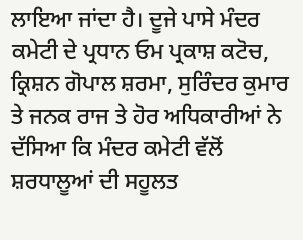ਲਾਇਆ ਜਾਂਦਾ ਹੈ। ਦੂਜੇ ਪਾਸੇ ਮੰਦਰ ਕਮੇਟੀ ਦੇ ਪ੍ਰਧਾਨ ਓਮ ਪ੍ਰਕਾਸ਼ ਕਟੋਚ, ਕ੍ਰਿਸ਼ਨ ਗੋਪਾਲ ਸ਼ਰਮਾ, ਸੁਰਿੰਦਰ ਕੁਮਾਰ ਤੇ ਜਨਕ ਰਾਜ ਤੇ ਹੋਰ ਅਧਿਕਾਰੀਆਂ ਨੇ ਦੱਸਿਆ ਕਿ ਮੰਦਰ ਕਮੇਟੀ ਵੱਲੋਂ ਸ਼ਰਧਾਲੂਆਂ ਦੀ ਸਹੂਲਤ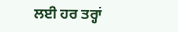ਲਈ ਹਰ ਤਰ੍ਹਾਂ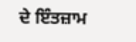ਦੇ ਇੰਤਜ਼ਾਮ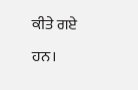ਕੀਤੇ ਗਏ ਹਨ।